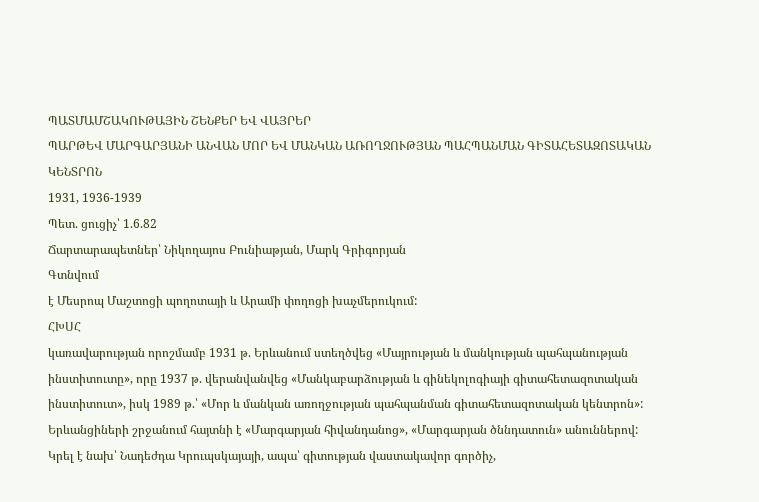ՊԱՏՄԱՄՇԱԿՈՒԹԱՅԻՆ ՇԵՆՔԵՐ ԵՎ ՎԱՅՐԵՐ
ՊԱՐԹԵՎ ՄԱՐԳԱՐՅԱՆԻ ԱՆՎԱՆ ՄՈՐ ԵՎ ՄԱՆԿԱՆ ԱՌՈՂՋՈՒԹՅԱՆ ՊԱՀՊԱՆՄԱՆ ԳԻՏԱՀԵՏԱԶՈՏԱԿԱՆ ԿԵՆՏՐՈՆ
1931, 1936-1939
Պետ. ցուցիչ՝ 1.6.82
Ճարտարապետներ՝ Նիկողայոս Բունիաթյան, Մարկ Գրիգորյան
Գտնվում
է Մեսրոպ Մաշտոցի պողոտայի և Արամի փողոցի խաչմերուկում:
ՀԽՍՀ
կառավարության որոշմամբ 1931 թ. Երևանում ստեղծվեց «Մայրության և մանկության պահպանության
ինստիտուտը», որը 1937 թ. վերանվանվեց «Մանկաբարձության և գինեկոլոգիայի գիտահետազոտական
ինստիտուտ», իսկ 1989 թ.՝ «Մոր և մանկան առողջության պահպանման գիտահետազոտական կենտրոն»:
Երևանցիների շրջանում հայտնի է «Մարգարյան հիվանդանոց», «Մարգարյան ծննդատուն» անուններով:
Կրել է նախ՝ Նադեժդա Կրուպսկայայի, ապա՝ գիտության վաստակավոր գործիչ,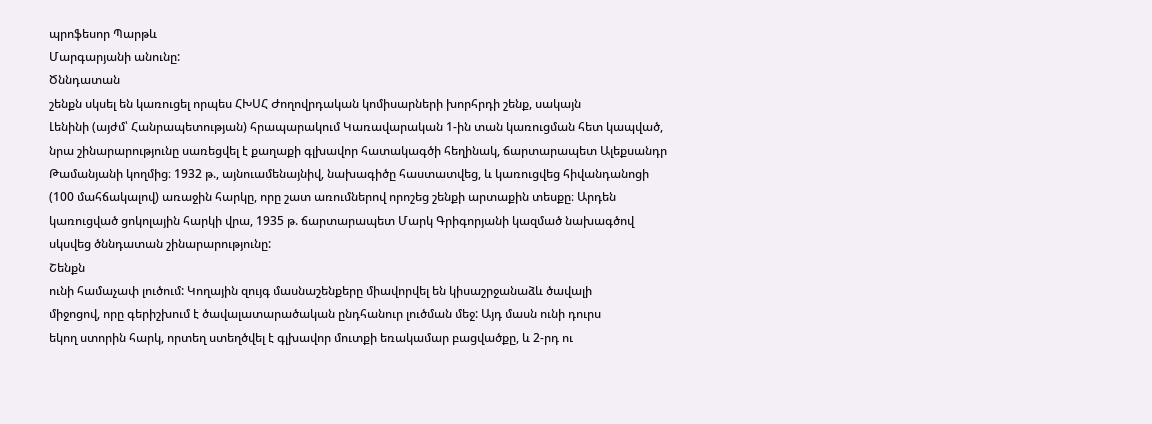պրոֆեսոր Պարթև
Մարգարյանի անունը:
Ծննդատան
շենքն սկսել են կառուցել որպես ՀԽՍՀ Ժողովրդական կոմիսարների խորհրդի շենք, սակայն
Լենինի (այժմ՝ Հանրապետության) հրապարակում Կառավարական 1-ին տան կառուցման հետ կապված,
նրա շինարարությունը սառեցվել է քաղաքի գլխավոր հատակագծի հեղինակ, ճարտարապետ Ալեքսանդր
Թամանյանի կողմից։ 1932 թ., այնուամենայնիվ, նախագիծը հաստատվեց, և կառուցվեց հիվանդանոցի
(100 մահճակալով) առաջին հարկը, որը շատ առումներով որոշեց շենքի արտաքին տեսքը։ Արդեն
կառուցված ցոկոլային հարկի վրա, 1935 թ. ճարտարապետ Մարկ Գրիգորյանի կազմած նախագծով
սկսվեց ծննդատան շինարարությունը:
Շենքն
ունի համաչափ լուծում: Կողային զույգ մասնաշենքերը միավորվել են կիսաշրջանաձև ծավալի
միջոցով, որը գերիշխում է ծավալատարածական ընդհանուր լուծման մեջ: Այդ մասն ունի դուրս
եկող ստորին հարկ, որտեղ ստեղծվել է գլխավոր մուտքի եռակամար բացվածքը, և 2-րդ ու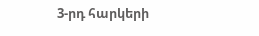3-րդ հարկերի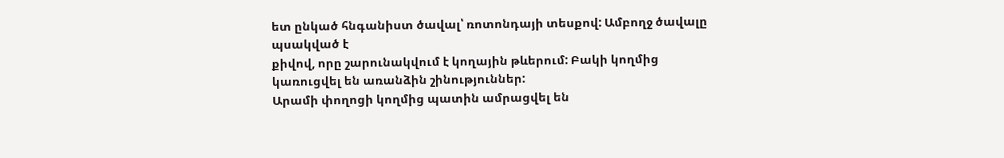ետ ընկած հնգանիստ ծավալ՝ ռոտոնդայի տեսքով: Ամբողջ ծավալը պսակված է
քիվով, որը շարունակվում է կողային թևերում: Բակի կողմից կառուցվել են առանձին շինություններ:
Արամի փողոցի կողմից պատին ամրացվել են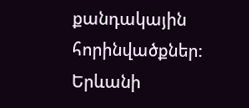քանդակային հորինվածքներ:
Երևանի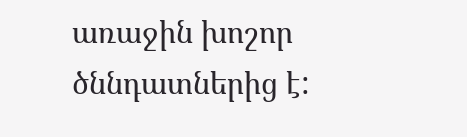առաջին խոշոր ծննդատներից է: